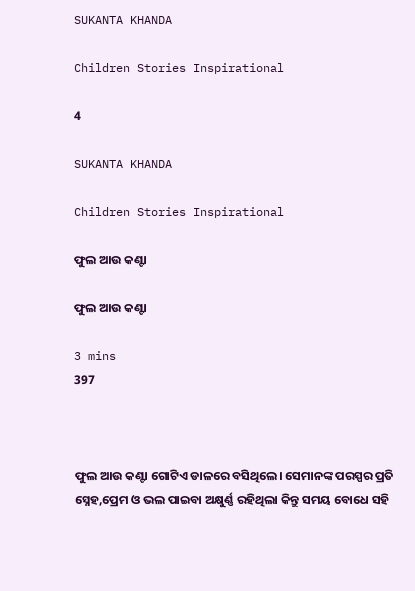SUKANTA KHANDA

Children Stories Inspirational

4

SUKANTA KHANDA

Children Stories Inspirational

ଫୁଲ ଆଉ କଣ୍ଟା

ଫୁଲ ଆଉ କଣ୍ଟା

3 mins
397



ଫୁଲ ଆଉ କଣ୍ଟା ଗୋଟିଏ ଡାଳରେ ବସିଥିଲେ। ସେମାନଙ୍କ ପରସ୍ପର ପ୍ରତି ସ୍ନେହ,ପ୍ରେମ ଓ ଭଲ ପାଇବା ଅକ୍ଷୁର୍ଣ୍ଣ ରହିଥିଲା କିନ୍ତୁ ସମୟ ବୋଧେ ସହି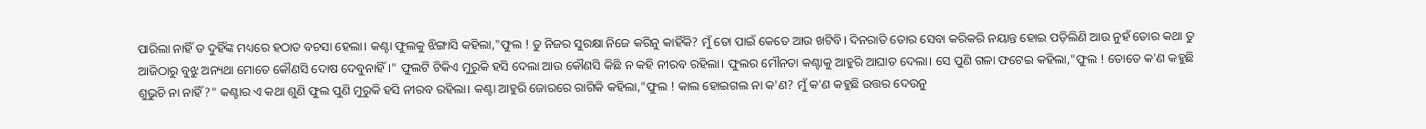ପାରିଲା ନାହିଁ ତ ଦୁହିଁଙ୍କ ମଧ୍ୟରେ ହଠାତ ବଚସା ହେଲା। କଣ୍ଟା ଫୁଲକୁ ଝିଙ୍ଗାସି କହିଲା,"ଫୁଲ ! ତୁ ନିଜର ସୁରକ୍ଷା ନିଜେ କରିନୁ କାହିଁକି? ମୁଁ ତୋ ପାଇଁ କେତେ ଆଉ ଖଟିବି। ଦିନରାତି ତୋର ସେବା କରିକରି ନୟାନ୍ତ ହୋଇ ପଡ଼ିଲିଣି ଆଉ ନୁହଁ ତୋର କଥା ତୁ ଆଜିଠାରୁ ବୁଝୁ ଅନ୍ୟଥା ମୋତେ କୌଣସି ଦୋଷ ଦେବୁନାହିଁ।" ଫୁଲଟି ଟିକିଏ ମୁରୁକି ହସି ଦେଲା ଆଉ କୌଣସି କିଛି ନ କହି ନୀରବ ରହିଲା। ଫୁଲର ମୌନତା କଣ୍ଟାକୁ ଆହୁରି ଆଘାତ ଦେଲା। ସେ ପୁଣି ଗଳା ଫଟେଇ କହିଲା,"ଫୁଲ ! ତୋତେ କ'ଣ କହୁଛି ଶୁଭୁଚି ନା ନାହିଁ?" କଣ୍ଟାର ଏ କଥା ଶୁଣି ଫୁଲ ପୁଣି ମୁରୁକି ହସି ନୀରବ ରହିଲା। କଣ୍ଟା ଆହୁରି ଜୋରରେ ରାଗିକି କହିଲା,"ଫୁଲ ! କାଲ ହୋଇଗଲ ନା କ'ଣ? ମୁଁ କ'ଣ କହୁଛି ଉତ୍ତର ଦେଉନୁ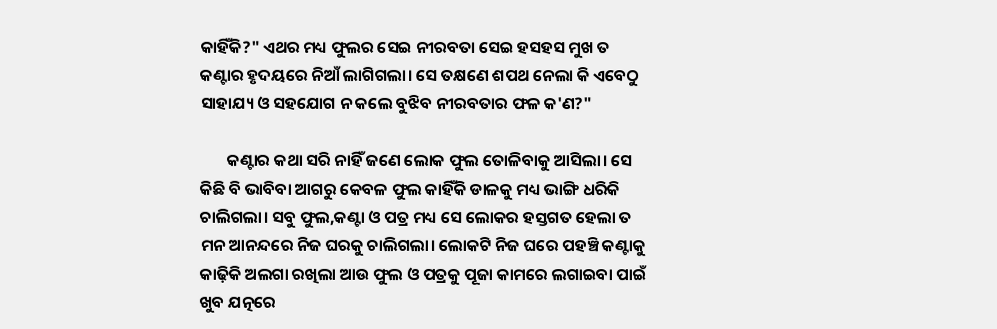କାହିଁକି?" ଏଥର ମଧ୍ୟ ଫୁଲର ସେଇ ନୀରବତା ସେଇ ହସହସ ମୁଖ ତ କଣ୍ଟାର ହୃଦୟରେ ନିଆଁ ଲାଗିଗଲା। ସେ ତକ୍ଷଣେ ଶପଥ ନେଲା କି ଏବେଠୁ ସାହାଯ୍ୟ ଓ ସହଯୋଗ ନ କଲେ ବୁଝିବ ନୀରବତାର ଫଳ କ'ଣ?"

       କଣ୍ଟାର କଥା ସରି ନାହିଁ ଜଣେ ଲୋକ ଫୁଲ ତୋଳିବାକୁ ଆସିଲା। ସେ କିଛି ବି ଭାବିବା ଆଗରୁ କେବଳ ଫୁଲ କାହିଁକି ଡାଳକୁ ମଧ୍ୟ ଭାଙ୍ଗି ଧରିକି ଚାଲିଗଲା। ସବୁ ଫୁଲ,କଣ୍ଟା ଓ ପତ୍ର ମଧ୍ୟ ସେ ଲୋକର ହସ୍ତଗତ ହେଲା ତ ମନ ଆନନ୍ଦରେ ନିଜ ଘରକୁ ଚାଲିଗଲା। ଲୋକଟି ନିଜ ଘରେ ପହଞ୍ଚି କଣ୍ଟାକୁ କାଢ଼ିକି ଅଲଗା ରଖିଲା ଆଉ ଫୁଲ ଓ ପତ୍ରକୁ ପୂଜା କାମରେ ଲଗାଇବା ପାଇଁ ଖୁବ ଯତ୍ନରେ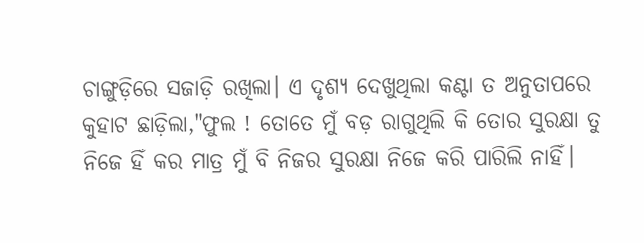ଚାଙ୍ଗୁଡ଼ିରେ ସଜାଡ଼ି ରଖିଲା। ଏ ଦୃଶ୍ୟ ଦେଖୁଥିଲା କଣ୍ଟା ତ ଅନୁତାପରେ କୁହାଟ ଛାଡ଼ିଲା,"ଫୁଲ ! ତୋତେ ମୁଁ ବଡ଼ ରାଗୁଥିଲି କି ତୋର ସୁରକ୍ଷା ତୁ ନିଜେ ହିଁ କର ମାତ୍ର ମୁଁ ବି ନିଜର ସୁରକ୍ଷା ନିଜେ କରି ପାରିଲି ନାହିଁ।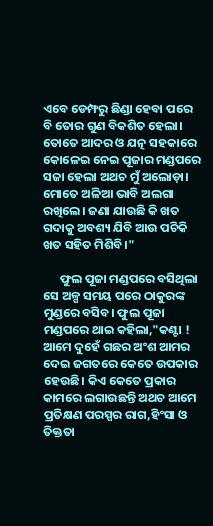ଏବେ ଡେମ୍ଫରୁ ଛିଣ୍ଡା ହେବା ପରେ ବି ତୋର ଗୁଣ ବିକଶିତ ହେଲା। ତୋତେ ଆଦର ଓ ଯତ୍ନ ସହକାରେ କୋଳେଇ ନେଇ ପୂଜାର ମଣ୍ଡପରେ ସଜା ହେଲା ଅଥଚ ମୁଁ ଅଲୋଡ଼ା। ମୋତେ ଅଳିଆ ଭାବି ଅଲଗା ରଖିଲେ। ଜଣା ଯାଉଛି କି ଖତ ଗଦାକୁ ଅବଶ୍ୟ ଯିବି ଆଉ ପଚିକି ଖତ ସହିତ ମିଶିବି।"

      ଫୁଲ ପୂଜା ମଣ୍ଡପରେ ବସିଥିଲା ସେ ଅଳ୍ପ ସମୟ ପରେ ଠାକୁରଙ୍କ ମୁଣ୍ଡରେ ବସିବ। ଫୁଲ ପୂଜା ମଣ୍ଡପରେ ଥାଇ କହିଲା,"କଣ୍ଟା ! ଆମେ ଦୁହେଁ ଗଛର ଅଂଶ ଆମର ଦେଇ ଜଗତରେ କେତେ ଉପକାର ହେଉଛି। କିଏ କେତେ ପ୍ରକାର କାମରେ ଲଗାଉଛନ୍ତି ଅଥଚ ଆମେ ପ୍ରତିକ୍ଷଣ ପରସ୍ପର ରାଗ,ହିଂସା ଓ ତିକ୍ତତା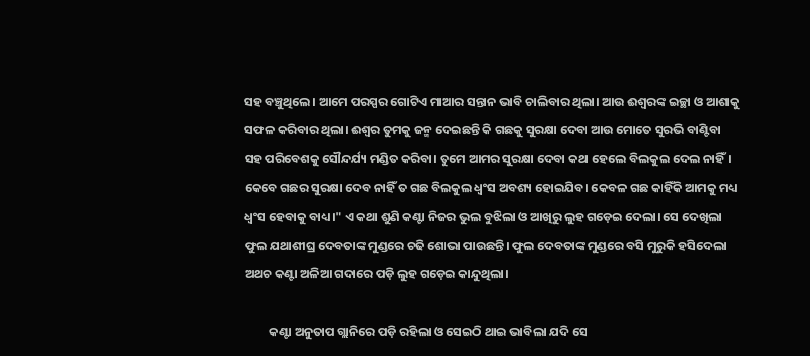ସହ ବଞ୍ଚୁଥିଲେ। ଆମେ ପରସ୍ପର ଗୋଟିଏ ମାଆର ସନ୍ତାନ ଭାବି ଚାଲିବାର ଥିଲା। ଆଉ ଈଶ୍ବରଙ୍କ ଇଚ୍ଛା ଓ ଆଶାକୁ ସଫଳ କରିବାର ଥିଲା। ଈଶ୍ୱର ତୁମକୁ ଜନ୍ମ ଦେଇଛନ୍ତି କି ଗଛକୁ ସୁରକ୍ଷା ଦେବା ଆଉ ମୋତେ ସୁରଭି ବାଣ୍ଟିବା ସହ ପରିବେଶକୁ ସୌନ୍ଦର୍ଯ୍ୟ ମଣ୍ଡିତ କରିବା। ତୁମେ ଆମର ସୁରକ୍ଷା ଦେବା କଥା ହେଲେ ବିଲକୁଲ ଦେଲ ନାହିଁ। କେବେ ଗଛର ସୁରକ୍ଷା ଦେବ ନାହିଁ ତ ଗଛ ବିଲକୁଲ ଧ୍ଵଂସ ଅବଶ୍ୟ ହୋଇଯିବ। କେବଳ ଗଛ କାହିଁକି ଆମକୁ ମଧ୍ୟ ଧ୍ଵଂସ ହେବାକୁ ବାଧ୍ୟ।" ଏ କଥା ଶୁଣି କଣ୍ଟା ନିଜର ଭୁଲ ବୁଝିଲା ଓ ଆଖିରୁ ଲୁହ ଗଡ଼େଇ ଦେଲା। ସେ ଦେଖିଲା ଫୁଲ ଯଥାଶୀଘ୍ର ଦେବତାଙ୍କ ମୁଣ୍ଡରେ ଚଢି ଶୋଭା ପାଉଛନ୍ତି। ଫୁଲ ଦେବତାଙ୍କ ମୁଣ୍ଡରେ ବସି ମୁରୁକି ହସିଦେଲା ଅଥଚ କଣ୍ଟା ଅଳିଆ ଗଦାରେ ପଡ଼ି ଲୁହ ଗଡ଼େଇ କାନ୍ଦୁଥିଲା।

         କଣ୍ଟା ଅନୁତାପ ଗ୍ଲାନିରେ ପଡ଼ି ରହିଲା ଓ ସେଇଠି ଥାଇ ଭାବିଲା ଯଦି ସେ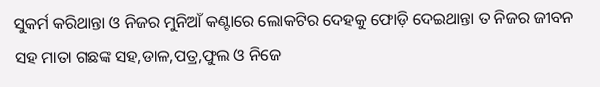ସୁକର୍ମ କରିଥାନ୍ତା ଓ ନିଜର ମୁନିଆଁ କଣ୍ଟାରେ ଲୋକଟିର ଦେହକୁ ଫୋଡ଼ି ଦେଇଥାନ୍ତା ତ ନିଜର ଜୀବନ ସହ ମାତା ଗଛଙ୍କ ସହ,ଡାଳ,ପତ୍ର,ଫୁଲ ଓ ନିଜେ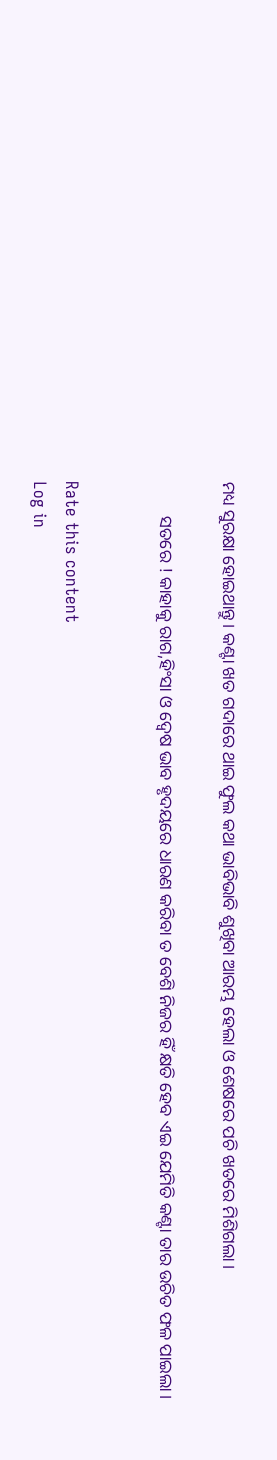ମଧ୍ୟ ସୁରକ୍ଷା ହୋଇଥାନ୍ତୁ। କଣ୍ଟା ଖତ ଗଦାରେ ଥାଇ ଫୁଲ କଥା ଭାବିଭାବି ଶୁଖିବା ଆରମ୍ଭ ହେଲା ଓ ଶେଷରେ ପଚି ଖତରେ ମିଶିଗଲା।

        ସତରେ ! କାହାକୁ ରାଗ,ହିଂସା ଓ ଦ୍ୱେଷ ଭାବ ହୃଦୟରେ ଧାରଣ କରିବା ତ ବେଶି ନିଜର ହିଁ କ୍ଷତି ହେବ ଏଇ ଯେମିତି କଣ୍ଟା ତାର ଉଚିତ ଫଳ ପାଇଲା।


Rate this content
Log in